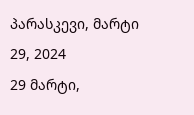პარასკევი, მარტი 29, 2024
29 მარტი,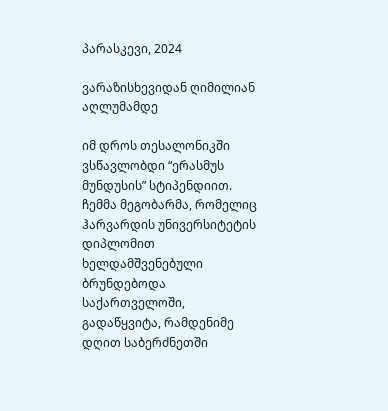პარასკევი, 2024

ვარაზისხევიდან ღიმილიან აღლუმამდე

იმ დროს თესალონიკში ვსწავლობდი “ერასმუს მუნდუსის” სტიპენდიით. ჩემმა მეგობარმა, რომელიც ჰარვარდის უნივერსიტეტის დიპლომით ხელდამშვენებული ბრუნდებოდა საქართველოში, გადაწყვიტა, რამდენიმე დღით საბერძნეთში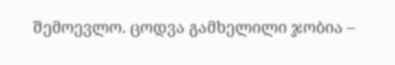შემოევლო. ცოდვა გამხელილი ჯობია –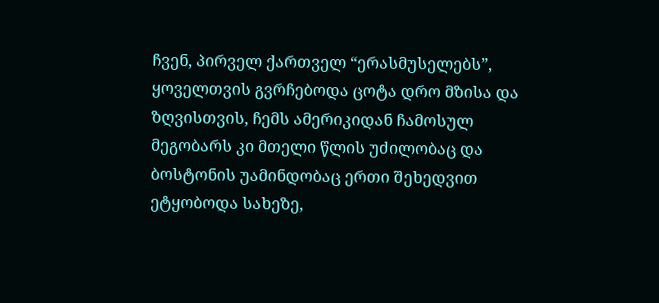ჩვენ, პირველ ქართველ “ერასმუსელებს”, ყოველთვის გვრჩებოდა ცოტა დრო მზისა და ზღვისთვის, ჩემს ამერიკიდან ჩამოსულ მეგობარს კი მთელი წლის უძილობაც და ბოსტონის უამინდობაც ერთი შეხედვით ეტყობოდა სახეზე,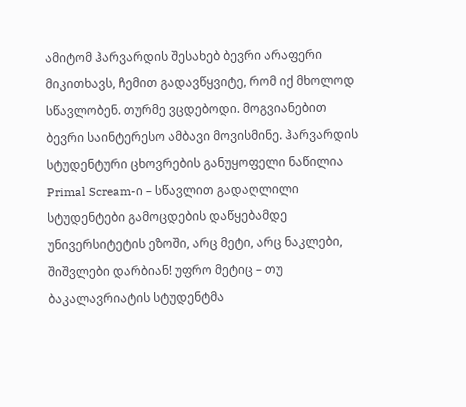ამიტომ ჰარვარდის შესახებ ბევრი არაფერი მიკითხავს, ჩემით გადავწყვიტე, რომ იქ მხოლოდ სწავლობენ. თურმე ვცდებოდი. მოგვიანებით ბევრი საინტერესო ამბავი მოვისმინე. ჰარვარდის სტუდენტური ცხოვრების განუყოფელი ნაწილია Primal Scream-ი – სწავლით გადაღლილი სტუდენტები გამოცდების დაწყებამდე უნივერსიტეტის ეზოში, არც მეტი, არც ნაკლები, შიშვლები დარბიან! უფრო მეტიც – თუ ბაკალავრიატის სტუდენტმა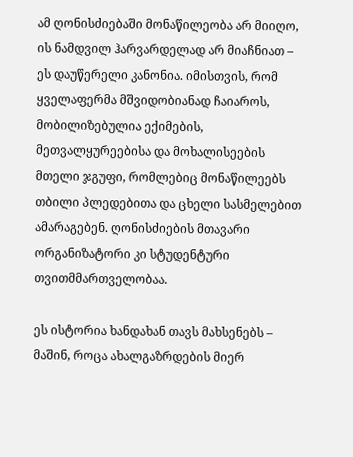ამ ღონისძიებაში მონაწილეობა არ მიიღო, ის ნამდვილ ჰარვარდელად არ მიაჩნიათ – ეს დაუწერელი კანონია. იმისთვის, რომ ყველაფერმა მშვიდობიანად ჩაიაროს, მობილიზებულია ექიმების, მეთვალყურეებისა და მოხალისეების მთელი ჯგუფი, რომლებიც მონაწილეებს თბილი პლედებითა და ცხელი სასმელებით ამარაგებენ. ღონისძიების მთავარი ორგანიზატორი კი სტუდენტური თვითმმართველობაა.

ეს ისტორია ხანდახან თავს მახსენებს – მაშინ, როცა ახალგაზრდების მიერ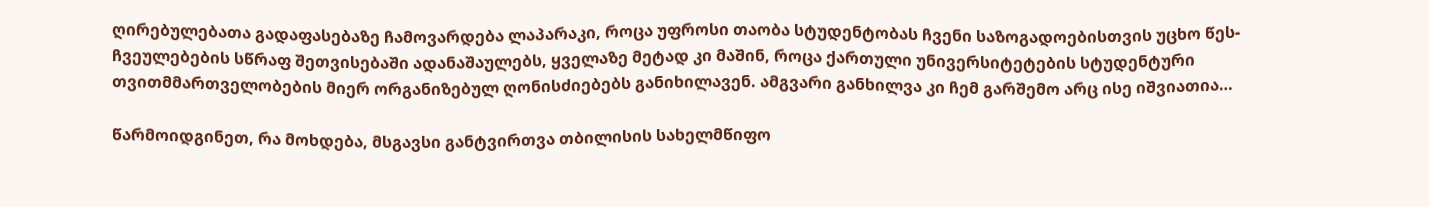ღირებულებათა გადაფასებაზე ჩამოვარდება ლაპარაკი, როცა უფროსი თაობა სტუდენტობას ჩვენი საზოგადოებისთვის უცხო წეს-ჩვეულებების სწრაფ შეთვისებაში ადანაშაულებს, ყველაზე მეტად კი მაშინ, როცა ქართული უნივერსიტეტების სტუდენტური თვითმმართველობების მიერ ორგანიზებულ ღონისძიებებს განიხილავენ. ამგვარი განხილვა კი ჩემ გარშემო არც ისე იშვიათია…

წარმოიდგინეთ, რა მოხდება, მსგავსი განტვირთვა თბილისის სახელმწიფო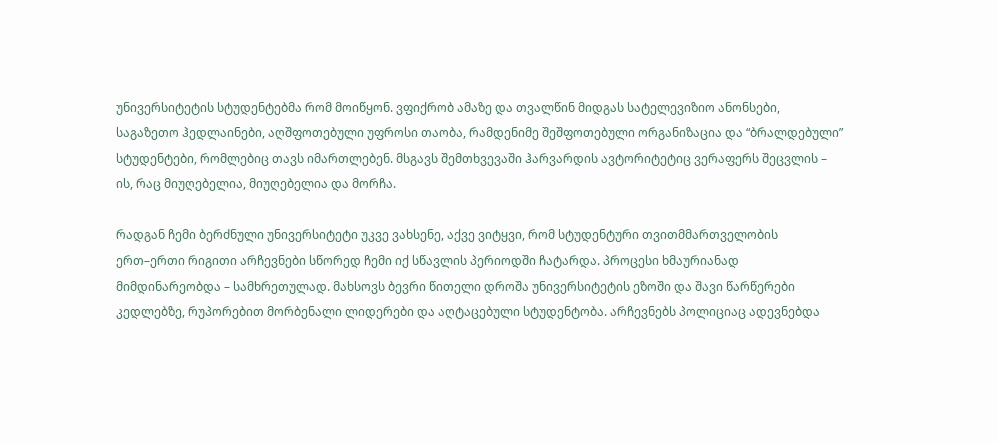უნივერსიტეტის სტუდენტებმა რომ მოიწყონ. ვფიქრობ ამაზე და თვალწინ მიდგას სატელევიზიო ანონსები, საგაზეთო ჰედლაინები, აღშფოთებული უფროსი თაობა, რამდენიმე შეშფოთებული ორგანიზაცია და “ბრალდებული” სტუდენტები, რომლებიც თავს იმართლებენ. მსგავს შემთხვევაში ჰარვარდის ავტორიტეტიც ვერაფერს შეცვლის – ის, რაც მიუღებელია, მიუღებელია და მორჩა.

რადგან ჩემი ბერძნული უნივერსიტეტი უკვე ვახსენე, აქვე ვიტყვი, რომ სტუდენტური თვითმმართველობის ერთ–ერთი რიგითი არჩევნები სწორედ ჩემი იქ სწავლის პერიოდში ჩატარდა. პროცესი ხმაურიანად მიმდინარეობდა – სამხრეთულად. მახსოვს ბევრი წითელი დროშა უნივერსიტეტის ეზოში და შავი წარწერები კედლებზე, რუპორებით მორბენალი ლიდერები და აღტაცებული სტუდენტობა. არჩევნებს პოლიციაც ადევნებდა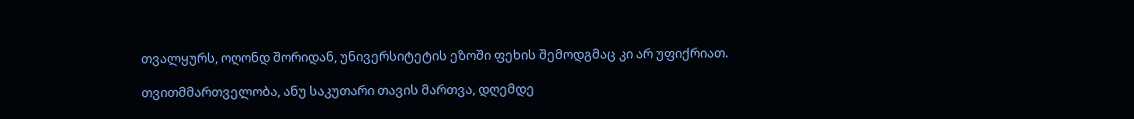თვალყურს, ოღონდ შორიდან, უნივერსიტეტის ეზოში ფეხის შემოდგმაც კი არ უფიქრიათ.

თვითმმართველობა, ანუ საკუთარი თავის მართვა, დღემდე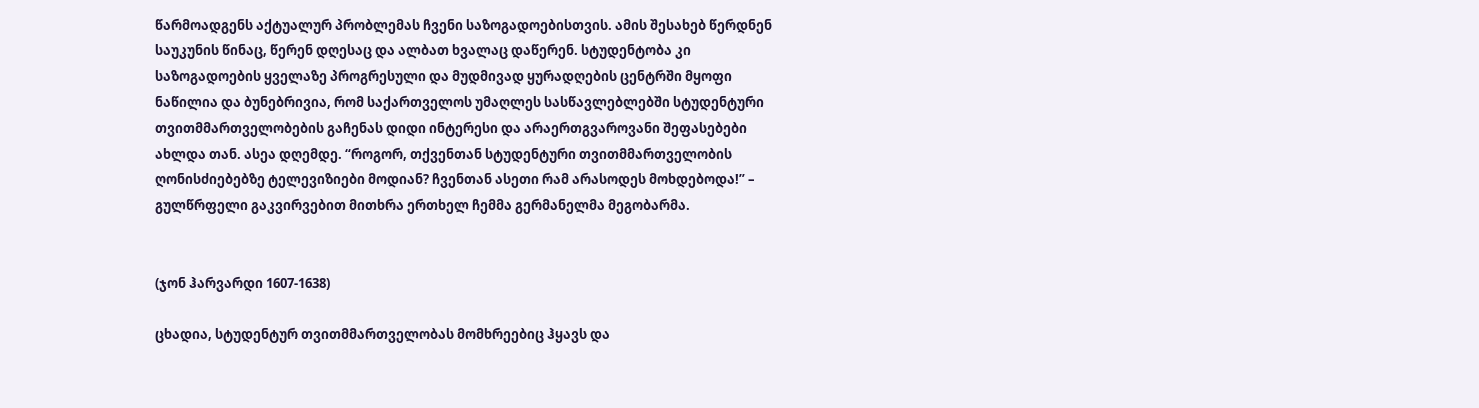წარმოადგენს აქტუალურ პრობლემას ჩვენი საზოგადოებისთვის. ამის შესახებ წერდნენ საუკუნის წინაც, წერენ დღესაც და ალბათ ხვალაც დაწერენ. სტუდენტობა კი საზოგადოების ყველაზე პროგრესული და მუდმივად ყურადღების ცენტრში მყოფი ნაწილია და ბუნებრივია, რომ საქართველოს უმაღლეს სასწავლებლებში სტუდენტური თვითმმართველობების გაჩენას დიდი ინტერესი და არაერთგვაროვანი შეფასებები ახლდა თან. ასეა დღემდე. “როგორ, თქვენთან სტუდენტური თვითმმართველობის ღონისძიებებზე ტელევიზიები მოდიან? ჩვენთან ასეთი რამ არასოდეს მოხდებოდა!” – გულწრფელი გაკვირვებით მითხრა ერთხელ ჩემმა გერმანელმა მეგობარმა.


(ჯონ ჰარვარდი 1607-1638)

ცხადია, სტუდენტურ თვითმმართველობას მომხრეებიც ჰყავს და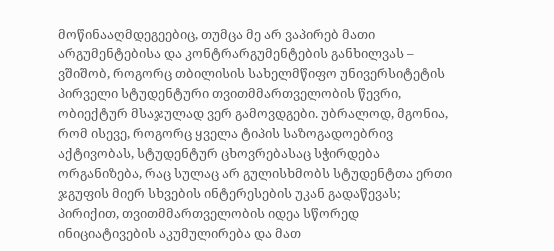მოწინააღმდეგეებიც, თუმცა მე არ ვაპირებ მათი არგუმენტებისა და კონტრარგუმენტების განხილვას – ვშიშობ, როგორც თბილისის სახელმწიფო უნივერსიტეტის პირველი სტუდენტური თვითმმართველობის წევრი, ობიექტურ მსაჯულად ვერ გამოვდგები. უბრალოდ, მგონია, რომ ისევე, როგორც ყველა ტიპის საზოგადოებრივ აქტივობას, სტუდენტურ ცხოვრებასაც სჭირდება ორგანიზება, რაც სულაც არ გულისხმობს სტუდენტთა ერთი ჯგუფის მიერ სხვების ინტერესების უკან გადაწევას; პირიქით, თვითმმართველობის იდეა სწორედ ინიციატივების აკუმულირება და მათ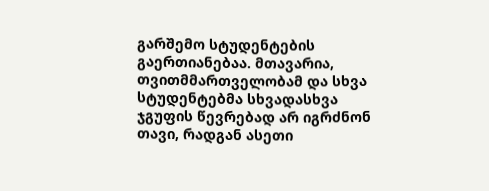გარშემო სტუდენტების გაერთიანებაა. მთავარია, თვითმმართველობამ და სხვა სტუდენტებმა სხვადასხვა ჯგუფის წევრებად არ იგრძნონ თავი, რადგან ასეთი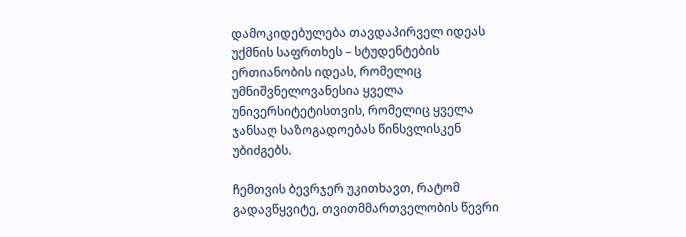დამოკიდებულება თავდაპირველ იდეას უქმნის საფრთხეს – სტუდენტების ერთიანობის იდეას, რომელიც უმნიშვნელოვანესია ყველა უნივერსიტეტისთვის, რომელიც ყველა ჯანსაღ საზოგადოებას წინსვლისკენ უბიძგებს.

ჩემთვის ბევრჯერ უკითხავთ, რატომ გადავწყვიტე, თვითმმართველობის წევრი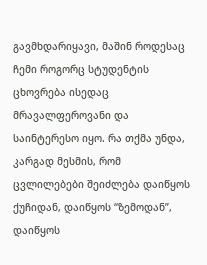გავმხდარიყავი, მაშინ როდესაც ჩემი როგორც სტუდენტის ცხოვრება ისედაც მრავალფეროვანი და საინტერესო იყო. რა თქმა უნდა, კარგად მესმის, რომ ცვლილებები შეიძლება დაიწყოს ქუჩიდან, დაიწყოს “ზემოდან”, დაიწყოს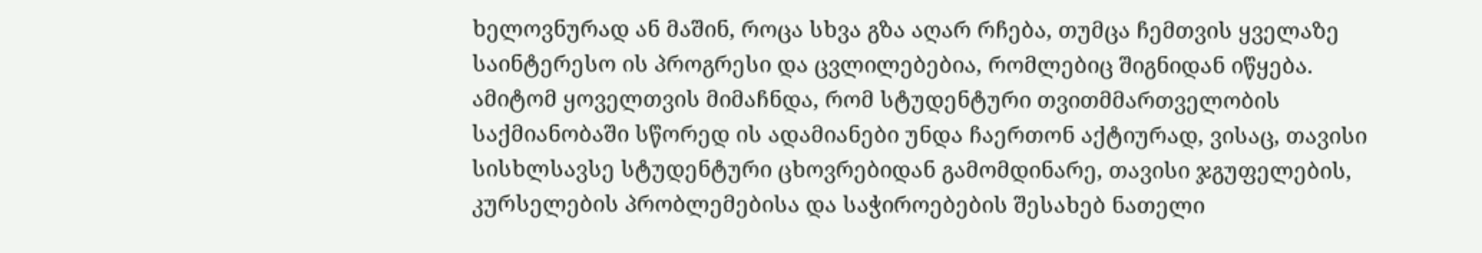ხელოვნურად ან მაშინ, როცა სხვა გზა აღარ რჩება, თუმცა ჩემთვის ყველაზე საინტერესო ის პროგრესი და ცვლილებებია, რომლებიც შიგნიდან იწყება. ამიტომ ყოველთვის მიმაჩნდა, რომ სტუდენტური თვითმმართველობის საქმიანობაში სწორედ ის ადამიანები უნდა ჩაერთონ აქტიურად, ვისაც, თავისი სისხლსავსე სტუდენტური ცხოვრებიდან გამომდინარე, თავისი ჯგუფელების, კურსელების პრობლემებისა და საჭიროებების შესახებ ნათელი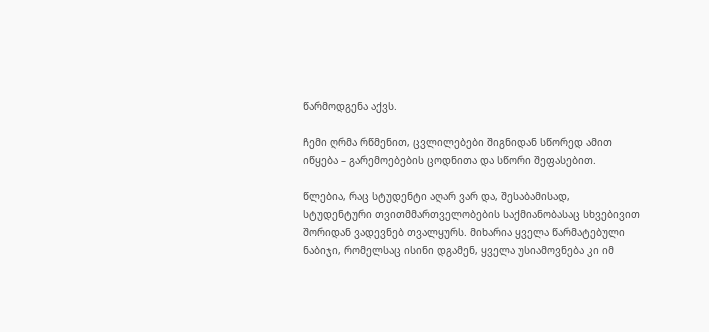წარმოდგენა აქვს.

ჩემი ღრმა რწმენით, ცვლილებები შიგნიდან სწორედ ამით იწყება – გარემოებების ცოდნითა და სწორი შეფასებით.

წლებია, რაც სტუდენტი აღარ ვარ და, შესაბამისად, სტუდენტური თვითმმართველობების საქმიანობასაც სხვებივით შორიდან ვადევნებ თვალყურს. მიხარია ყველა წარმატებული ნაბიჯი, რომელსაც ისინი დგამენ, ყველა უსიამოვნება კი იმ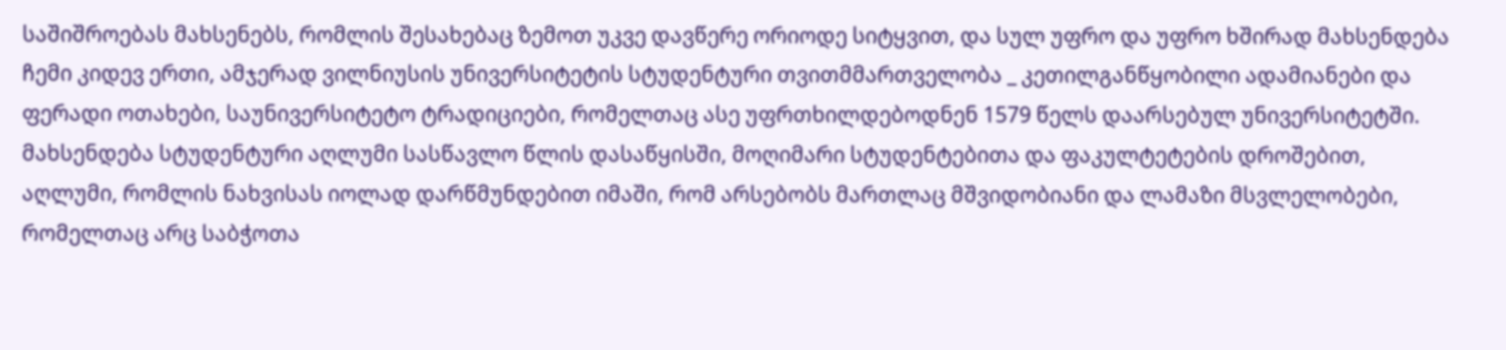საშიშროებას მახსენებს, რომლის შესახებაც ზემოთ უკვე დავწერე ორიოდე სიტყვით, და სულ უფრო და უფრო ხშირად მახსენდება ჩემი კიდევ ერთი, ამჯერად ვილნიუსის უნივერსიტეტის სტუდენტური თვითმმართველობა _ კეთილგანწყობილი ადამიანები და ფერადი ოთახები, საუნივერსიტეტო ტრადიციები, რომელთაც ასე უფრთხილდებოდნენ 1579 წელს დაარსებულ უნივერსიტეტში. მახსენდება სტუდენტური აღლუმი სასწავლო წლის დასაწყისში, მოღიმარი სტუდენტებითა და ფაკულტეტების დროშებით, აღლუმი, რომლის ნახვისას იოლად დარწმუნდებით იმაში, რომ არსებობს მართლაც მშვიდობიანი და ლამაზი მსვლელობები, რომელთაც არც საბჭოთა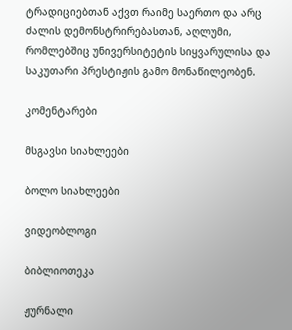ტრადიციებთან აქვთ რაიმე საერთო და არც ძალის დემონსტრირებასთან, აღლუმი, რომლებშიც უნივერსიტეტის სიყვარულისა და საკუთარი პრესტიჟის გამო მონაწილეობენ.

კომენტარები

მსგავსი სიახლეები

ბოლო სიახლეები

ვიდეობლოგი

ბიბლიოთეკა

ჟურნალი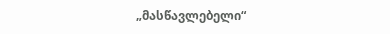„მასწავლებელი“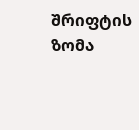შრიფტის ზომა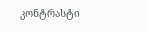კონტრასტი